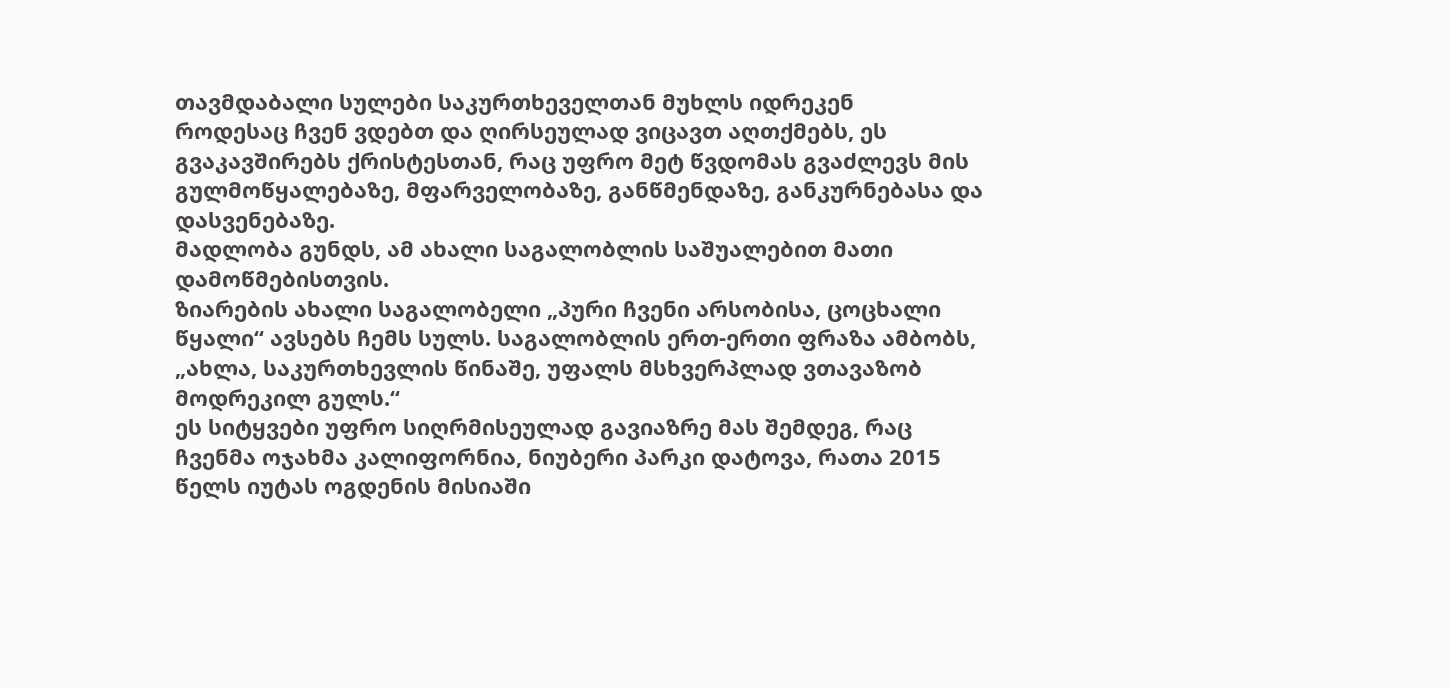თავმდაბალი სულები საკურთხეველთან მუხლს იდრეკენ
როდესაც ჩვენ ვდებთ და ღირსეულად ვიცავთ აღთქმებს, ეს გვაკავშირებს ქრისტესთან, რაც უფრო მეტ წვდომას გვაძლევს მის გულმოწყალებაზე, მფარველობაზე, განწმენდაზე, განკურნებასა და დასვენებაზე.
მადლობა გუნდს, ამ ახალი საგალობლის საშუალებით მათი დამოწმებისთვის.
ზიარების ახალი საგალობელი „პური ჩვენი არსობისა, ცოცხალი წყალი“ ავსებს ჩემს სულს. საგალობლის ერთ-ერთი ფრაზა ამბობს, „ახლა, საკურთხევლის წინაშე, უფალს მსხვერპლად ვთავაზობ მოდრეკილ გულს.“
ეს სიტყვები უფრო სიღრმისეულად გავიაზრე მას შემდეგ, რაც ჩვენმა ოჯახმა კალიფორნია, ნიუბერი პარკი დატოვა, რათა 2015 წელს იუტას ოგდენის მისიაში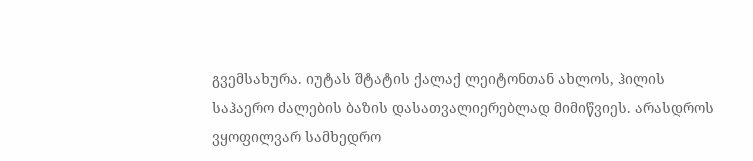გვემსახურა. იუტას შტატის ქალაქ ლეიტონთან ახლოს, ჰილის საჰაერო ძალების ბაზის დასათვალიერებლად მიმიწვიეს. არასდროს ვყოფილვარ სამხედრო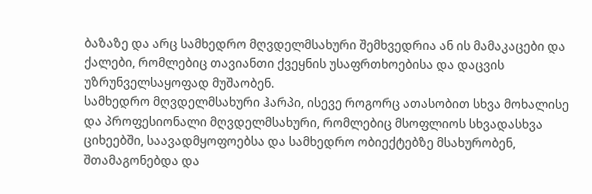ბაზაზე და არც სამხედრო მღვდელმსახური შემხვედრია ან ის მამაკაცები და ქალები, რომლებიც თავიანთი ქვეყნის უსაფრთხოებისა და დაცვის უზრუნველსაყოფად მუშაობენ.
სამხედრო მღვდელმსახური ჰარპი, ისევე როგორც ათასობით სხვა მოხალისე და პროფესიონალი მღვდელმსახური, რომლებიც მსოფლიოს სხვადასხვა ციხეებში, საავადმყოფოებსა და სამხედრო ობიექტებზე მსახურობენ, შთამაგონებდა და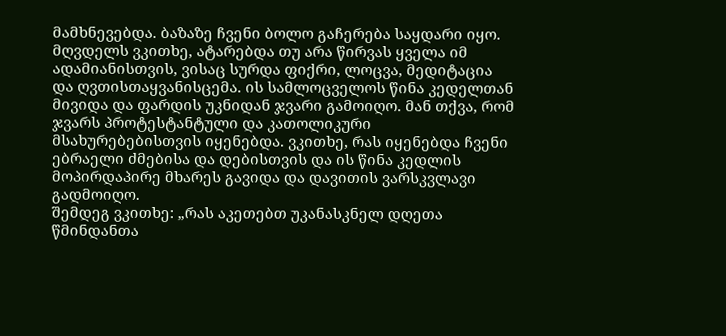მამხნევებდა. ბაზაზე ჩვენი ბოლო გაჩერება საყდარი იყო. მღვდელს ვკითხე, ატარებდა თუ არა წირვას ყველა იმ ადამიანისთვის, ვისაც სურდა ფიქრი, ლოცვა, მედიტაცია და ღვთისთაყვანისცემა. ის სამლოცველოს წინა კედელთან მივიდა და ფარდის უკნიდან ჯვარი გამოიღო. მან თქვა, რომ ჯვარს პროტესტანტული და კათოლიკური მსახურებებისთვის იყენებდა. ვკითხე, რას იყენებდა ჩვენი ებრაელი ძმებისა და დებისთვის და ის წინა კედლის მოპირდაპირე მხარეს გავიდა და დავითის ვარსკვლავი გადმოიღო.
შემდეგ ვკითხე: „რას აკეთებთ უკანასკნელ დღეთა წმინდანთა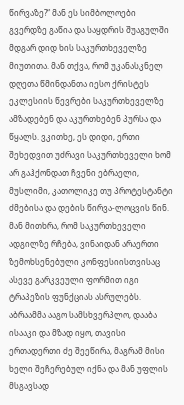წირვაზე?“ მან ეს სიმბოლოები გვერდზე გაწია და საყდრის შუაგულში მდგარ დიდ ხის საკურთხეველზე მიუთითა. მან თქვა, რომ უკანასკნელ დღეთა წმინდანთა იესო ქრისტეს ეკლესიის წევრები საკურთხეველზე ამზადებენ და აკურთხებენ პურსა და წყალს. ვკითხე, ეს დიდი, ერთი შეხედვით უძრავი საკურთხეველი ხომ არ გაჰქონდათ ჩვენი ებრაელი, მუსლიმი, კათოლიკე თუ პროტესტანტი ძმებისა და დების წირვა-ლოცვის წინ. მან მითხრა, რომ საკურთხეველი ადგილზე რჩება, ვინაიდან არაერთი ზემოხსენებული კონფესიისთვისაც ასევე გარკვეული ფორმით იგი ტრაპეზის ფუნქციას ასრულებს.
აბრაამმა ააგო სამსხვერპლო, დააბა ისააკი და მზად იყო, თავისი ერთადერთი ძე შეეწირა, მაგრამ მისი ხელი შეჩერებულ იქნა და მან უფლის მსგავსად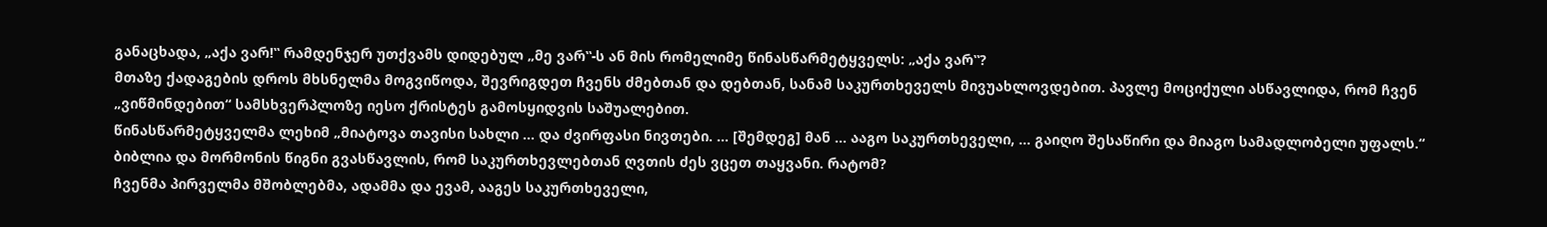განაცხადა, „აქა ვარ!‟ რამდენჯერ უთქვამს დიდებულ „მე ვარ‟-ს ან მის რომელიმე წინასწარმეტყველს: „აქა ვარ‟?
მთაზე ქადაგების დროს მხსნელმა მოგვიწოდა, შევრიგდეთ ჩვენს ძმებთან და დებთან, სანამ საკურთხეველს მივუახლოვდებით. პავლე მოციქული ასწავლიდა, რომ ჩვენ „ვიწმინდებით“ სამსხვერპლოზე იესო ქრისტეს გამოსყიდვის საშუალებით.
წინასწარმეტყველმა ლეხიმ „მიატოვა თავისი სახლი … და ძვირფასი ნივთები. … [შემდეგ] მან … ააგო საკურთხეველი, … გაიღო შესაწირი და მიაგო სამადლობელი უფალს.“
ბიბლია და მორმონის წიგნი გვასწავლის, რომ საკურთხევლებთან ღვთის ძეს ვცეთ თაყვანი. რატომ?
ჩვენმა პირველმა მშობლებმა, ადამმა და ევამ, ააგეს საკურთხეველი,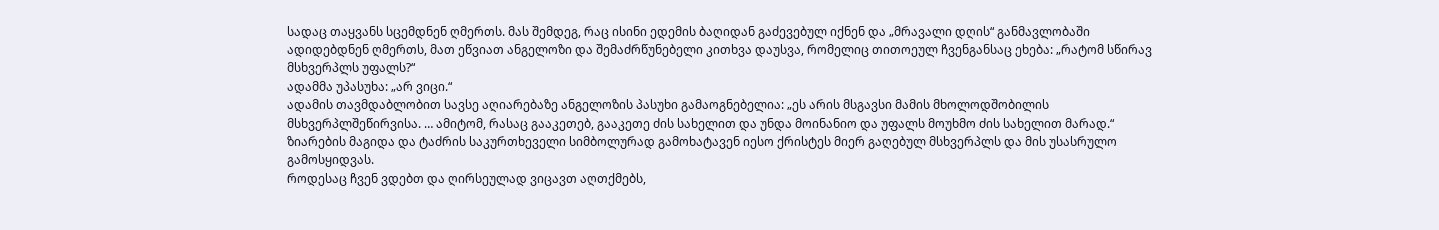სადაც თაყვანს სცემდნენ ღმერთს. მას შემდეგ, რაც ისინი ედემის ბაღიდან გაძევებულ იქნენ და „მრავალი დღის“ განმავლობაში ადიდებდნენ ღმერთს, მათ ეწვიათ ანგელოზი და შემაძრწუნებელი კითხვა დაუსვა, რომელიც თითოეულ ჩვენგანსაც ეხება: „რატომ სწირავ მსხვერპლს უფალს?“
ადამმა უპასუხა: „არ ვიცი.“
ადამის თავმდაბლობით სავსე აღიარებაზე ანგელოზის პასუხი გამაოგნებელია: „ეს არის მსგავსი მამის მხოლოდშობილის მსხვერპლშეწირვისა. … ამიტომ, რასაც გააკეთებ, გააკეთე ძის სახელით და უნდა მოინანიო და უფალს მოუხმო ძის სახელით მარად.“
ზიარების მაგიდა და ტაძრის საკურთხეველი სიმბოლურად გამოხატავენ იესო ქრისტეს მიერ გაღებულ მსხვერპლს და მის უსასრულო გამოსყიდვას.
როდესაც ჩვენ ვდებთ და ღირსეულად ვიცავთ აღთქმებს,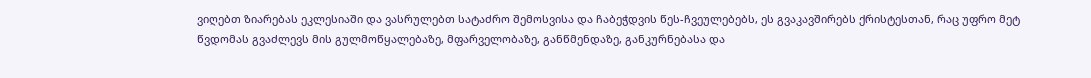ვიღებთ ზიარებას ეკლესიაში და ვასრულებთ სატაძრო შემოსვისა და ჩაბეჭდვის წეს-ჩვეულებებს, ეს გვაკავშირებს ქრისტესთან, რაც უფრო მეტ წვდომას გვაძლევს მის გულმოწყალებაზე, მფარველობაზე, განწმენდაზე, განკურნებასა და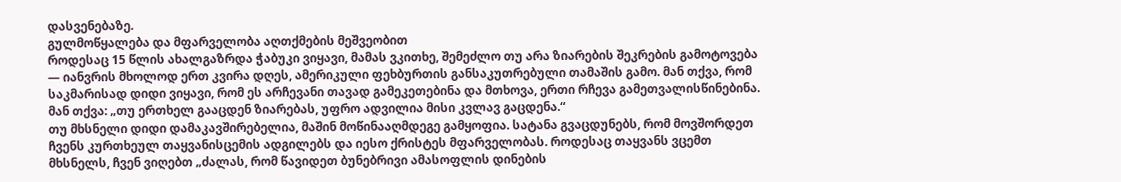დასვენებაზე.
გულმოწყალება და მფარველობა აღთქმების მეშვეობით
როდესაც 15 წლის ახალგაზრდა ჭაბუკი ვიყავი, მამას ვკითხე, შემეძლო თუ არა ზიარების შეკრების გამოტოვება — იანვრის მხოლოდ ერთ კვირა დღეს, ამერიკული ფეხბურთის განსაკუთრებული თამაშის გამო. მან თქვა, რომ საკმარისად დიდი ვიყავი, რომ ეს არჩევანი თავად გამეკეთებინა და მთხოვა, ერთი რჩევა გამეთვალისწინებინა. მან თქვა: „თუ ერთხელ გააცდენ ზიარებას, უფრო ადვილია მისი კვლავ გაცდენა.“
თუ მხსნელი დიდი დამაკავშირებელია, მაშინ მოწინააღმდეგე გამყოფია. სატანა გვაცდუნებს, რომ მოვშორდეთ ჩვენს კურთხეულ თაყვანისცემის ადგილებს და იესო ქრისტეს მფარველობას. როდესაც თაყვანს ვცემთ მხსნელს, ჩვენ ვიღებთ „ძალას, რომ წავიდეთ ბუნებრივი ამასოფლის დინების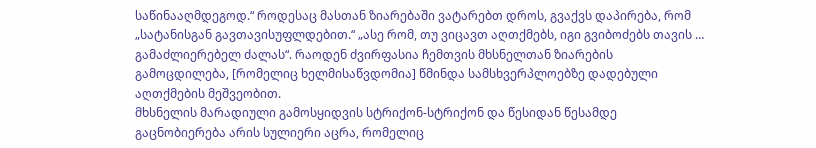საწინააღმდეგოდ.“ როდესაც მასთან ზიარებაში ვატარებთ დროს, გვაქვს დაპირება, რომ „სატანისგან გავთავისუფლდებით.“ „ასე რომ, თუ ვიცავთ აღთქმებს, იგი გვიბოძებს თავის … გამაძლიერებელ ძალას“. რაოდენ ძვირფასია ჩემთვის მხსნელთან ზიარების გამოცდილება, [რომელიც ხელმისაწვდომია] წმინდა სამსხვერპლოებზე დადებული აღთქმების მეშვეობით.
მხსნელის მარადიული გამოსყიდვის სტრიქონ-სტრიქონ და წესიდან წესამდე გაცნობიერება არის სულიერი აცრა, რომელიც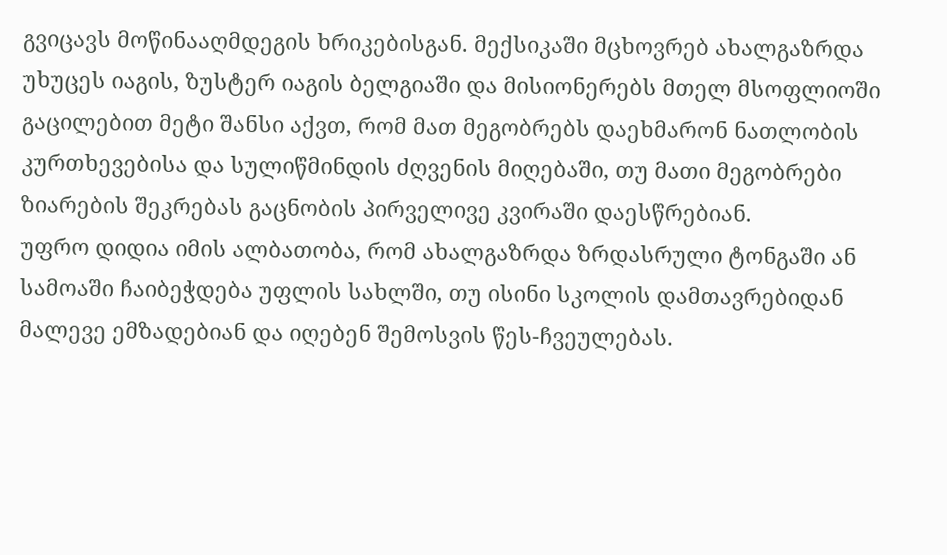გვიცავს მოწინააღმდეგის ხრიკებისგან. მექსიკაში მცხოვრებ ახალგაზრდა უხუცეს იაგის, ზუსტერ იაგის ბელგიაში და მისიონერებს მთელ მსოფლიოში გაცილებით მეტი შანსი აქვთ, რომ მათ მეგობრებს დაეხმარონ ნათლობის კურთხევებისა და სულიწმინდის ძღვენის მიღებაში, თუ მათი მეგობრები ზიარების შეკრებას გაცნობის პირველივე კვირაში დაესწრებიან.
უფრო დიდია იმის ალბათობა, რომ ახალგაზრდა ზრდასრული ტონგაში ან სამოაში ჩაიბეჭდება უფლის სახლში, თუ ისინი სკოლის დამთავრებიდან მალევე ემზადებიან და იღებენ შემოსვის წეს-ჩვეულებას.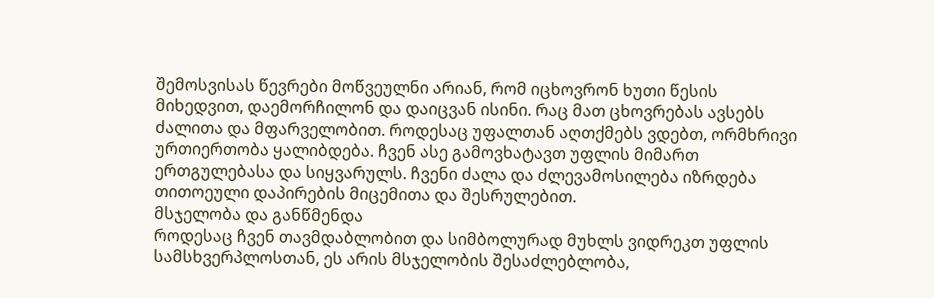შემოსვისას წევრები მოწვეულნი არიან, რომ იცხოვრონ ხუთი წესის მიხედვით, დაემორჩილონ და დაიცვან ისინი. რაც მათ ცხოვრებას ავსებს ძალითა და მფარველობით. როდესაც უფალთან აღთქმებს ვდებთ, ორმხრივი ურთიერთობა ყალიბდება. ჩვენ ასე გამოვხატავთ უფლის მიმართ ერთგულებასა და სიყვარულს. ჩვენი ძალა და ძლევამოსილება იზრდება თითოეული დაპირების მიცემითა და შესრულებით.
მსჯელობა და განწმენდა
როდესაც ჩვენ თავმდაბლობით და სიმბოლურად მუხლს ვიდრეკთ უფლის სამსხვერპლოსთან, ეს არის მსჯელობის შესაძლებლობა,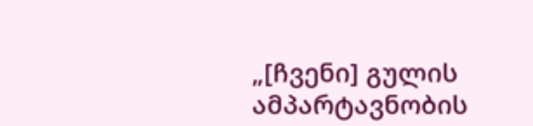„[ჩვენი] გულის ამპარტავნობის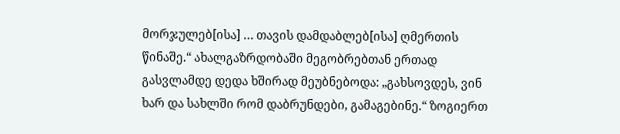მორჯულებ[ისა] … თავის დამდაბლებ[ისა] ღმერთის წინაშე.“ ახალგაზრდობაში მეგობრებთან ერთად გასვლამდე დედა ხშირად მეუბნებოდა: „გახსოვდეს, ვინ ხარ და სახლში რომ დაბრუნდები, გამაგებინე.“ ზოგიერთ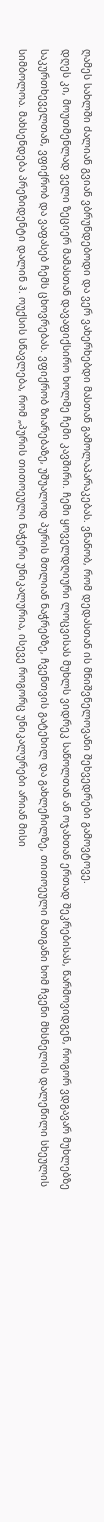ღამეს სახლში ძალიან გვიან ვბრუნდებოდი და ვერ ვახერხებდი მასთან გამოლაპარაკებას. ვნანობ, რომ დედასთან ის მნიშვნელოვანი შეხვედრები გამოვტოვე.
დღეს კი, მოუთმენლად ველი ზეციერ მამასთან დავაფიქსირო ხოლმე ჩემი კავშირი. ჩემი ყოველდღიური ლოცვისას მუხლს ვიდრეკ საწოლთან ან ოჯახთან ერთად შეკრებისას, წარმოვიდგენ, როგორ ვდგავარ მუხლებზე საკურთხეველთან, ვფიქრობ და ვაფასებ ჩემს ცხოვრებას. ვფიქრობ ზიარებაზე, უშუალოდ პურის მთლიან ნაჭრებზე, ჩვენთვის გატეხილ და გახლეჩილზე, თითოეული მათგანი ხომ ჩვენი მხსნელის დალეწილი სხეულის სიმბოლოა. მახსენდება პრეზიდენტი დალინ ჰ. ოუქსის სწავლება, რომ „პურის თითოეული ნაჭერი უნიკალურია, ისევე როგორც უნიკალურები არიან მისი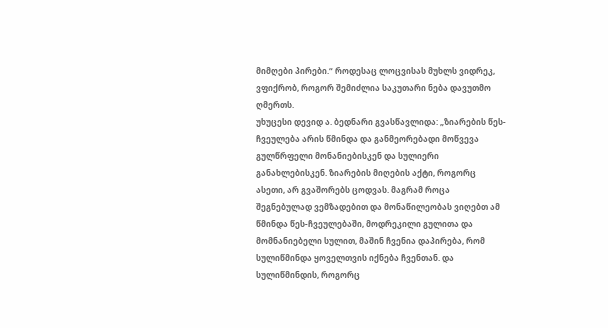მიმღები პირები.“ როდესაც ლოცვისას მუხლს ვიდრეკ, ვფიქრობ, როგორ შემიძლია საკუთარი ნება დავუთმო ღმერთს.
უხუცესი დევიდ ა. ბედნარი გვასწავლიდა: „ზიარების წეს-ჩვეულება არის წმინდა და განმეორებადი მოწვევა გულწრფელი მონანიებისკენ და სულიერი განახლებისკენ. ზიარების მიღების აქტი, როგორც ასეთი, არ გვაშორებს ცოდვას. მაგრამ როცა შეგნებულად ვემზადებით და მონაწილეობას ვიღებთ ამ წმინდა წეს-ჩვეულებაში, მოდრეკილი გულითა და მომნანიებელი სულით, მაშინ ჩვენია დაპირება, რომ სულიწმინდა ყოველთვის იქნება ჩვენთან. და სულიწმინდის, როგორც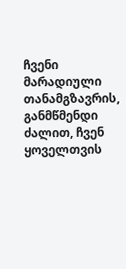ჩვენი მარადიული თანამგზავრის, განმწმენდი ძალით, ჩვენ ყოველთვის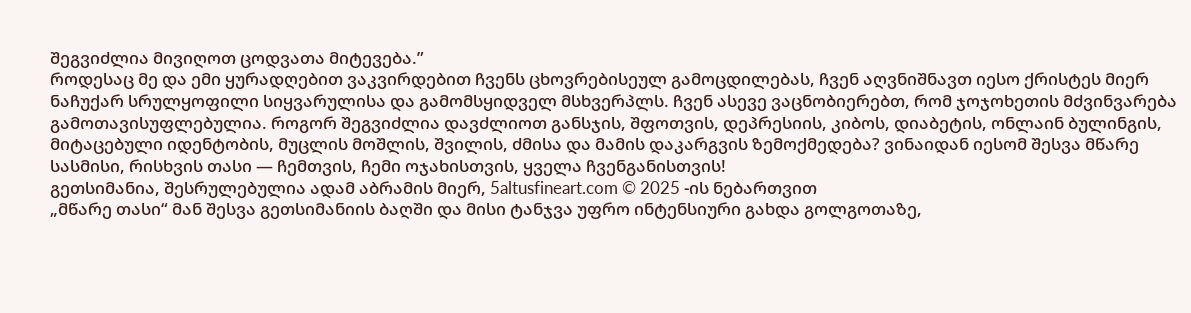შეგვიძლია მივიღოთ ცოდვათა მიტევება.”
როდესაც მე და ემი ყურადღებით ვაკვირდებით ჩვენს ცხოვრებისეულ გამოცდილებას, ჩვენ აღვნიშნავთ იესო ქრისტეს მიერ ნაჩუქარ სრულყოფილი სიყვარულისა და გამომსყიდველ მსხვერპლს. ჩვენ ასევე ვაცნობიერებთ, რომ ჯოჯოხეთის მძვინვარება გამოთავისუფლებულია. როგორ შეგვიძლია დავძლიოთ განსჯის, შფოთვის, დეპრესიის, კიბოს, დიაბეტის, ონლაინ ბულინგის, მიტაცებული იდენტობის, მუცლის მოშლის, შვილის, ძმისა და მამის დაკარგვის ზემოქმედება? ვინაიდან იესომ შესვა მწარე სასმისი, რისხვის თასი — ჩემთვის, ჩემი ოჯახისთვის, ყველა ჩვენგანისთვის!
გეთსიმანია, შესრულებულია ადამ აბრამის მიერ, 5altusfineart.com © 2025 -ის ნებართვით
„მწარე თასი“ მან შესვა გეთსიმანიის ბაღში და მისი ტანჯვა უფრო ინტენსიური გახდა გოლგოთაზე,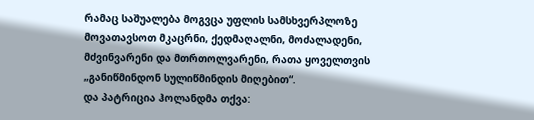რამაც საშუალება მოგვცა უფლის სამსხვერპლოზე მოვათავსოთ მკაცრნი, ქედმაღალნი, მოძალადენი, მძვინვარენი და მთრთოლვარენი, რათა ყოველთვის „განიწმინდონ სულიწმინდის მიღებით“.
და პატრიცია ჰოლანდმა თქვა: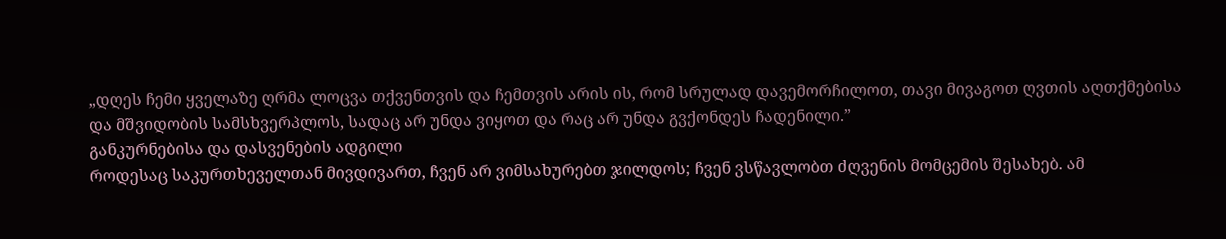„დღეს ჩემი ყველაზე ღრმა ლოცვა თქვენთვის და ჩემთვის არის ის, რომ სრულად დავემორჩილოთ, თავი მივაგოთ ღვთის აღთქმებისა და მშვიდობის სამსხვერპლოს, სადაც არ უნდა ვიყოთ და რაც არ უნდა გვქონდეს ჩადენილი.”
განკურნებისა და დასვენების ადგილი
როდესაც საკურთხეველთან მივდივართ, ჩვენ არ ვიმსახურებთ ჯილდოს; ჩვენ ვსწავლობთ ძღვენის მომცემის შესახებ. ამ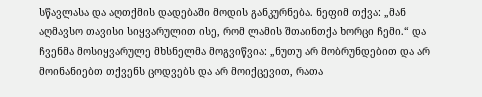სწავლასა და აღთქმის დადებაში მოდის განკურნება. ნეფიმ თქვა: „მან აღმავსო თავისი სიყვარულით ისე, რომ ლამის შთაინთქა ხორცი ჩემი.“ და ჩვენმა მოსიყვარულე მხსნელმა მოგვიწვია: „ნუთუ არ მობრუნდებით და არ მოინანიებთ თქვენს ცოდვებს და არ მოიქცევით, რათა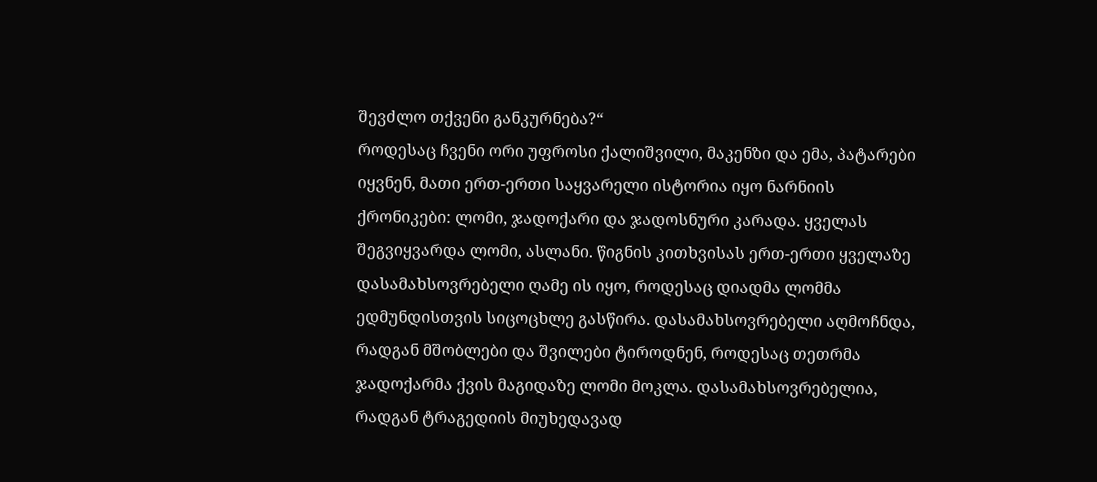შევძლო თქვენი განკურნება?“
როდესაც ჩვენი ორი უფროსი ქალიშვილი, მაკენზი და ემა, პატარები იყვნენ, მათი ერთ-ერთი საყვარელი ისტორია იყო ნარნიის ქრონიკები: ლომი, ჯადოქარი და ჯადოსნური კარადა. ყველას შეგვიყვარდა ლომი, ასლანი. წიგნის კითხვისას ერთ-ერთი ყველაზე დასამახსოვრებელი ღამე ის იყო, როდესაც დიადმა ლომმა ედმუნდისთვის სიცოცხლე გასწირა. დასამახსოვრებელი აღმოჩნდა, რადგან მშობლები და შვილები ტიროდნენ, როდესაც თეთრმა ჯადოქარმა ქვის მაგიდაზე ლომი მოკლა. დასამახსოვრებელია, რადგან ტრაგედიის მიუხედავად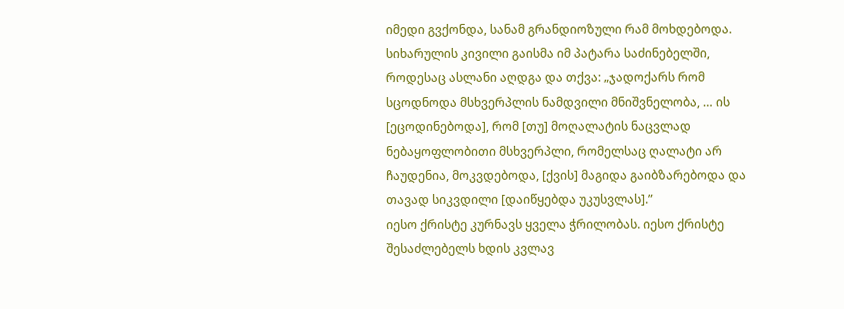იმედი გვქონდა, სანამ გრანდიოზული რამ მოხდებოდა. სიხარულის კივილი გაისმა იმ პატარა საძინებელში, როდესაც ასლანი აღდგა და თქვა: „ჯადოქარს რომ სცოდნოდა მსხვერპლის ნამდვილი მნიშვნელობა, … ის [ეცოდინებოდა], რომ [თუ] მოღალატის ნაცვლად ნებაყოფლობითი მსხვერპლი, რომელსაც ღალატი არ ჩაუდენია, მოკვდებოდა, [ქვის] მაგიდა გაიბზარებოდა და თავად სიკვდილი [დაიწყებდა უკუსვლას].”
იესო ქრისტე კურნავს ყველა ჭრილობას. იესო ქრისტე შესაძლებელს ხდის კვლავ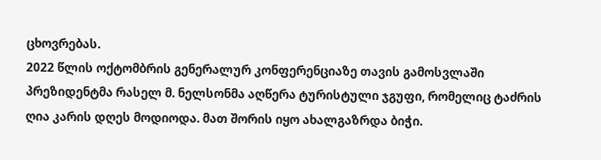ცხოვრებას.
2022 წლის ოქტომბრის გენერალურ კონფერენციაზე თავის გამოსვლაში პრეზიდენტმა რასელ მ. ნელსონმა აღწერა ტურისტული ჯგუფი, რომელიც ტაძრის ღია კარის დღეს მოდიოდა. მათ შორის იყო ახალგაზრდა ბიჭი.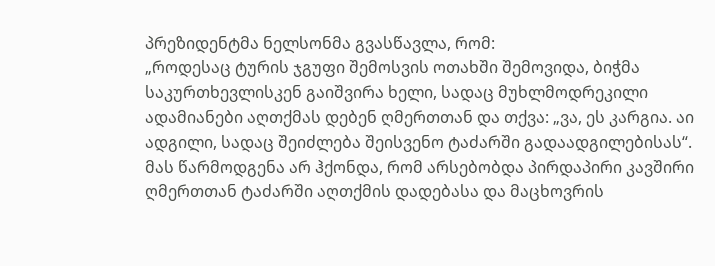პრეზიდენტმა ნელსონმა გვასწავლა, რომ:
„როდესაც ტურის ჯგუფი შემოსვის ოთახში შემოვიდა, ბიჭმა საკურთხევლისკენ გაიშვირა ხელი, სადაც მუხლმოდრეკილი ადამიანები აღთქმას დებენ ღმერთთან და თქვა: „ვა, ეს კარგია. აი ადგილი, სადაც შეიძლება შეისვენო ტაძარში გადაადგილებისას“.
მას წარმოდგენა არ ჰქონდა, რომ არსებობდა პირდაპირი კავშირი ღმერთთან ტაძარში აღთქმის დადებასა და მაცხოვრის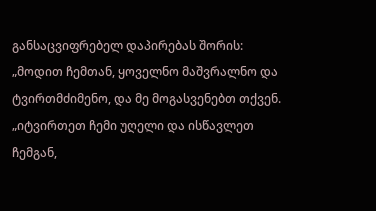განსაცვიფრებელ დაპირებას შორის:
„მოდით ჩემთან, ყოველნო მაშვრალნო და ტვირთმძიმენო, და მე მოგასვენებთ თქვენ.
„იტვირთეთ ჩემი უღელი და ისწავლეთ ჩემგან,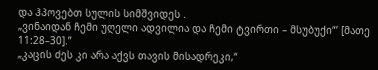და ჰპოვებთ სულის სიმშვიდეს .
„ვინაიდან ჩემი უღელი ადვილია და ჩემი ტვირთი – მსუბუქი“’ [მათე 11:28–30].”
„კაცის ძეს კი არა აქვს თავის მისადრეკი,“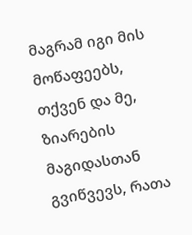მაგრამ იგი მის მოწაფეებს, თქვენ და მე, ზიარების მაგიდასთან გვიწვევს, რათა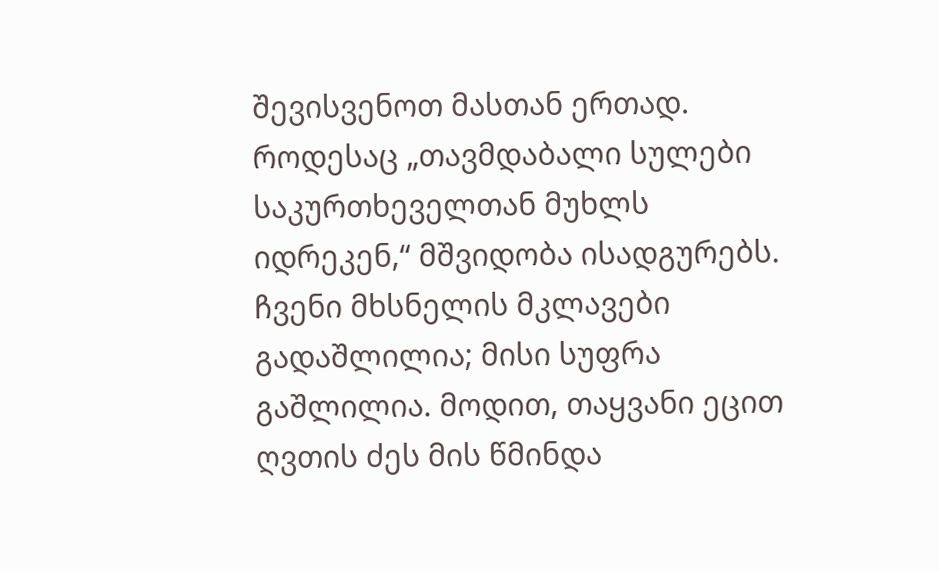შევისვენოთ მასთან ერთად. როდესაც „თავმდაბალი სულები საკურთხეველთან მუხლს იდრეკენ,“ მშვიდობა ისადგურებს. ჩვენი მხსნელის მკლავები გადაშლილია; მისი სუფრა გაშლილია. მოდით, თაყვანი ეცით ღვთის ძეს მის წმინდა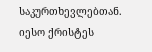საკურთხევლებთან. იესო ქრისტეს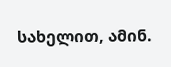სახელით, ამინ.